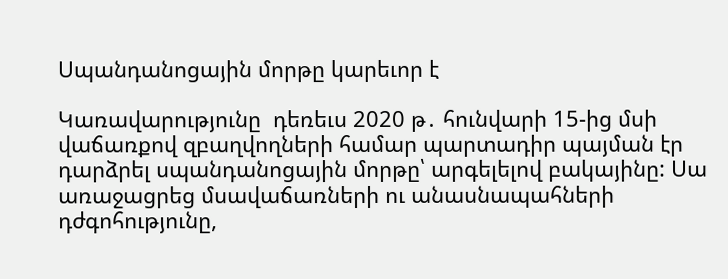Սպանդանոցային մորթը կարեւոր է

Կառավարությունը  դեռեւս 2020 թ․ հունվարի 15-ից մսի վաճառքով զբաղվողների համար պարտադիր պայման էր դարձրել սպանդանոցային մորթը՝ արգելելով բակայինը: Սա առաջացրեց մսավաճառների ու անասնապահների դժգոհությունը,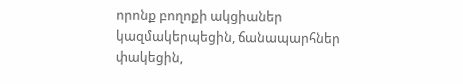որոնք բողոքի ակցիաներ կազմակերպեցին, ճանապարհներ փակեցին,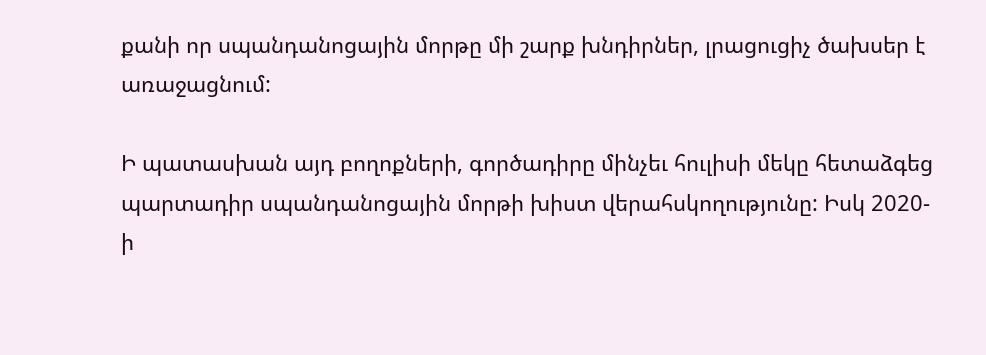քանի որ սպանդանոցային մորթը մի շարք խնդիրներ, լրացուցիչ ծախսեր է առաջացնում:

Ի պատասխան այդ բողոքների, գործադիրը մինչեւ հուլիսի մեկը հետաձգեց պարտադիր սպանդանոցային մորթի խիստ վերահսկողությունը: Իսկ 2020-ի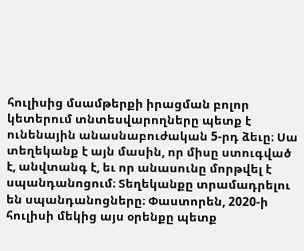հուլիսից մսամթերքի իրացման բոլոր կետերում տնտեսվարողները պետք է ունենային անասնաբուժական 5-րդ ձեւը։ Սա տեղեկանք է այն մասին, որ միսը ստուգված է, անվտանգ է, եւ որ անասունը մորթվել է սպանդանոցում։ Տեղեկանքը տրամադրելու են սպանդանոցները։ Փաստորեն, 2020-ի հուլիսի մեկից այս օրենքը պետք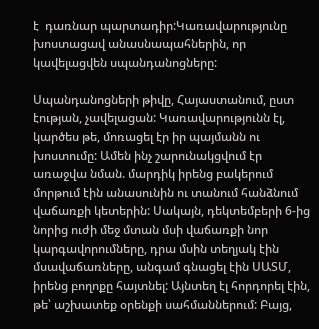է  դառնար պարտադիր:Կառավարությունը  խոստացավ անասնապահներին, որ կավելացվեն սպանդանոցները:

Սպանդանոցների թիվը, Հայաստանում, ըստ էության, չավելացան: Կառավարությունն էլ, կարծես թե, մոռացել էր իր պայմանն ու խոստումը: Ամեն ինչ շարունակցվում էր առաջվա նման. մարդիկ իրենց բակերում մորթում էին անասունին ու տանում հանձնում վաճառքի կետերին: Սակայն, դեկտեմբերի 6-ից նորից ուժի մեջ մտան մսի վաճառքի նոր կարգավորումները, դրա մսին տեղյակ էին մսավաճառները, անգամ գնացել էին ՍԱՏՄ, իրենց բողոքը հայտնել: Այնտեղ էլ հորդորել էին, թե՝ աշխատեք օրենքի սահմաններում: Բայց,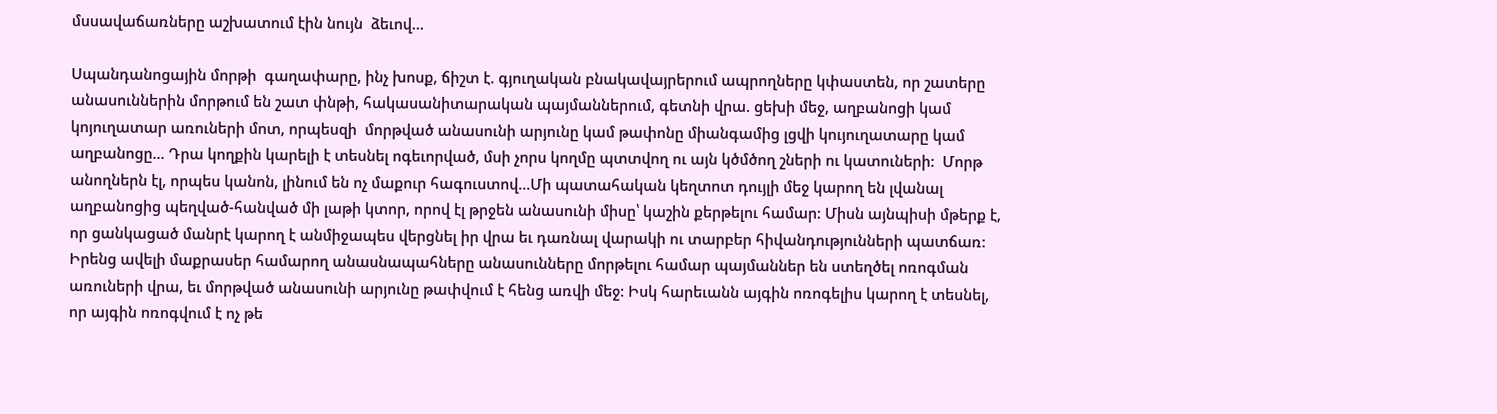մսսավաճառները աշխատում էին նույն  ձեւով…

Սպանդանոցային մորթի  գաղափարը, ինչ խոսք, ճիշտ է. գյուղական բնակավայրերում ապրողները կփաստեն, որ շատերը  անասուններին մորթում են շատ փնթի, հակասանիտարական պայմաններում, գետնի վրա. ցեխի մեջ, աղբանոցի կամ կոյուղատար առուների մոտ, որպեսզի  մորթված անասունի արյունը կամ թափոնը միանգամից լցվի կույուղատարը կամ աղբանոցը… Դրա կողքին կարելի է տեսնել ոգեւորված, մսի չորս կողմը պտտվող ու այն կծմծող շների ու կատուների:  Մորթ անողներն էլ, որպես կանոն, լինում են ոչ մաքուր հագուստով…Մի պատահական կեղտոտ դույլի մեջ կարող են լվանալ աղբանոցից պեղված-հանված մի լաթի կտոր, որով էլ թրջեն անասունի միսը՝ կաշին քերթելու համար: Միսն այնպիսի մթերք է, որ ցանկացած մանրէ կարող է անմիջապես վերցնել իր վրա եւ դառնալ վարակի ու տարբեր հիվանդությունների պատճառ: Իրենց ավելի մաքրասեր համարող անասնապահները անասունները մորթելու համար պայմաններ են ստեղծել ոռոգման առուների վրա, եւ մորթված անասունի արյունը թափվում է հենց առվի մեջ: Իսկ հարեւանն այգին ոռոգելիս կարող է տեսնել, որ այգին ոռոգվում է ոչ թե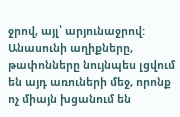ջրով, այլ՝ արյունաջրով: Անասունի աղիքները, թափոնները նույնպես լցվում են այդ առուների մեջ, որոնք ոչ միայն խցանում են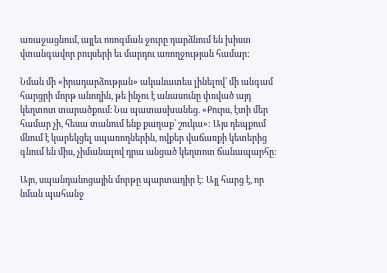առաջացնում, այլեւ ոռոգման ջուրը դարձնում են խիստ վտանգավոր բույսերի եւ մարդու առողջության համար:

Նման մի «իրադարձության» ականատես լինելով՝ մի անգամ հարցրի մորթ անողին, թե ինչու է անասունը փռված այդ կեղտոտ տարածքում։ Նա պատասխանեց. «Քուրս, էտի մեր համար չի, հեսա տանում ենք քաղաք՝ շուկա»: Այս դեպքում մնում է կարեկցել սպառողներին, ովքեր վաճառքի կետերից գնում են միս, չիմանալով դրա անցած կեղտոտ ճանապարհը:

Այո, սպանդանոցային մորթը պարտադիր է: Այլ հարց է, որ նման պահանջ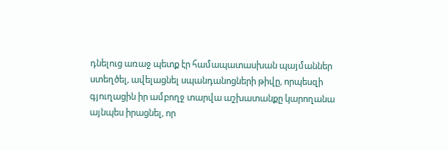դնելուց առաջ պետք էր համապատասխան պայմաններ ստեղծել, ավելացնել սպանդանոցների թիվը, որպեսզի գյուղացին իր ամբողջ տարվա աշխատանքը կարողանա այնպես իրացնել, որ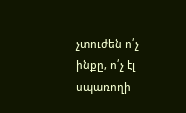չտուժեն ո՛չ ինքը, ո՛չ էլ սպառողի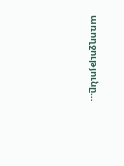առողջությունը…